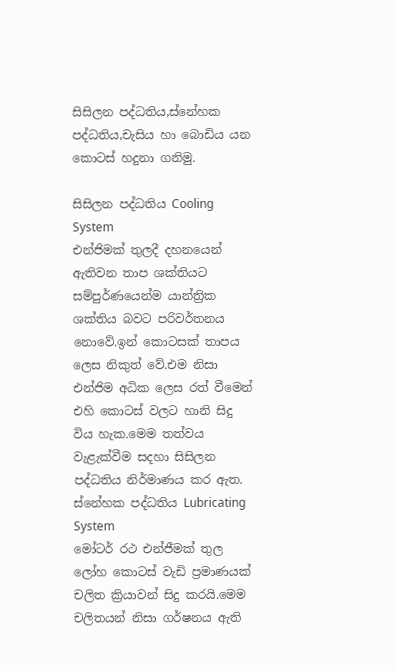සිසිලන පද්ධතිය,ස්නේහක පද්ධතිය,චැසිය හා බොඩිය යන කොටස් හදුනා ගනිමු.

සිසිලන පද්ධතිය Cooling System
එන්ජිමක් තුලදී දහනයෙන් ඇතිවන තාප ශක්තියට සම්පුර්ණයෙන්ම යාන්ත්‍රික ශක්තිය බවට පරිවර්තනය නොවේ.ඉන් කොටසක් තාපය ලෙස නිකුත් වේ.එම නිසා එන්ජිම අධික ලෙස රත් වීමෙන් එහි කොටස් වලට හානි සිදු විය හැක.මෙම තත්වය වැළැක්වීම සදහා සිසිලන පද්ධතිය නිර්මාණය කර ඇත.
ස්නේහක පද්ධතිය Lubricating System
මෝටර් රථ එන්ජීමක් තුල ලෝහ කොටස් වැඩි ප්‍රමාණයක් චලිත ක්‍රියාවන් සිදු කරයි.මෙම චලිතයන් නිසා ගර්ෂනය ඇති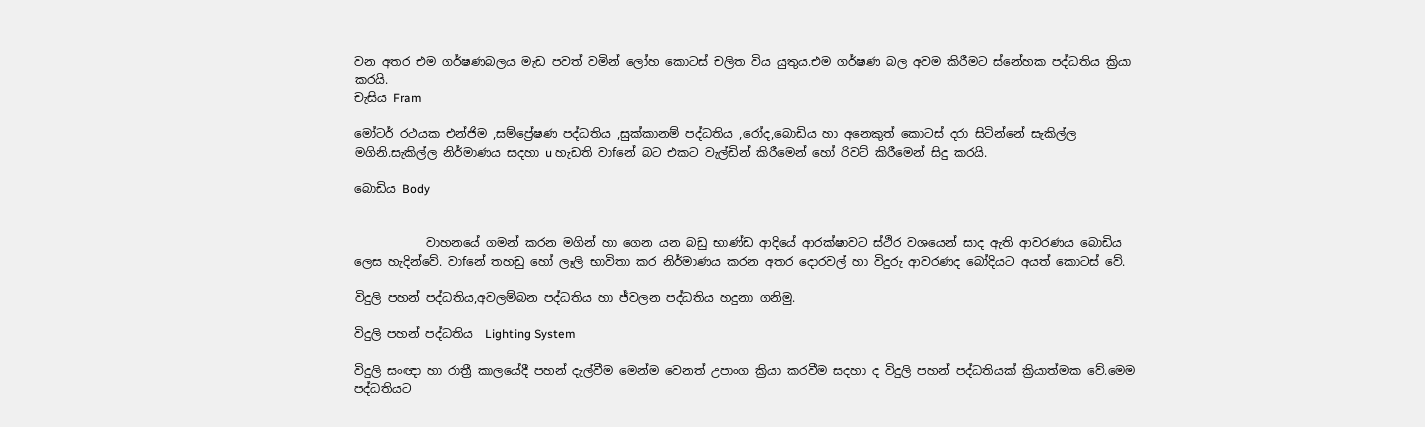වන අතර එම ගර්ෂණබලය මැඩ පවත් වමින් ලෝහ කොටස් චලිත විය යුතුය.එම ගර්ෂණ බල අවම කිරීමට ස්නේහක පද්ධතිය ක්‍රියා කරයි.
චැසිය Fram

මෝටර් රථයක එන්ජිම ,සම්ප්‍රේෂණ පද්ධතිය ,සුක්කානම් පද්ධතිය ,රෝද,බොඩිය හා අනෙකුත් කොටස් දරා සිටින්නේ සැකිල්ල මගිනි.සැකිල්ල නිර්මාණය සදහා u හැඩති වාfනේ බට එකට වැල්ඩින් කිරීමෙන් හෝ රිවට් කිරීමෙන් සිදු කරයි.

බොඩිය Body


            වාහනයේ ගමන් කරන මගින් හා ගෙන යන බඩු භාණ්ඩ ආදියේ ආරක්ෂාවට ස්ථිර වශයෙන් සාද ඇති ආවරණය බොඩිය ලෙස හැදින්වේ. වාfනේ තහඩු හෝ ලෑලි භාවිතා කර නිර්මාණය කරන අතර දොරවල් හා විදුරු ආවරණද බෝදියට අයත් කොටස් වේ.

විදුලි පහන් පද්ධතිය,අවලම්බන පද්ධතිය හා ජ්වලන පද්ධතිය හදුනා ගනිමු.

විදුලි පහන් පද්ධතිය  Lighting System

විදුලි සංඥා හා රාත්‍රී කාලයේදී පහන් දැල්වීම මෙන්ම වෙනත් උපාංග ක්‍රියා කරවීම සදහා ද විදුලි පහන් පද්ධතියක් ක්‍රියාත්මක වේ.මෙම පද්ධතියට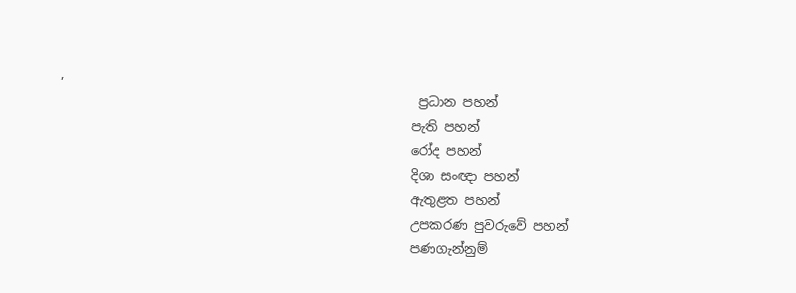,
                                                       ප්‍රධාන පහන්
                                                      පැති පහන්
                                                      රෝද පහන්
                                                      දිශා සංඥා පහන්
                                                      ඇතුළත පහන්
                                                      උපකරණ පුවරුවේ පහන්
                                                      පණගැන්නුම්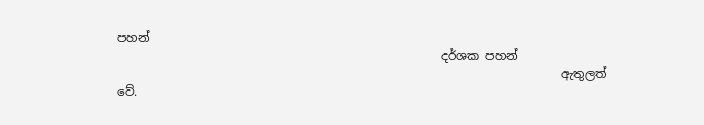පහන්
                                                      දර්ශක පහන්
                                                                          ඇතුලත් වේ.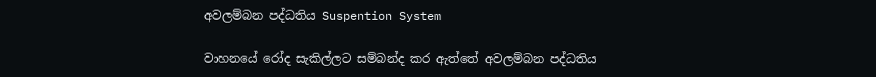අවලම්බන පද්ධතිය Suspention System

වාහනයේ රෝද සැකිල්ලට සම්බන්ද කර ඇත්තේ අවලම්බන පද්ධතිය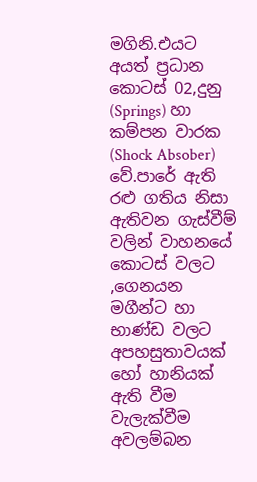මගිනි.එයට අයත් ප්‍රධාන කොටස් 02,දුනු (Springs) හා කම්පන වාරක (Shock Absober) වේ.පාරේ ඇති රළු ගතිය නිසා ඇතිවන ගැස්වීම් වලින් වාහනයේ කොටස් වලට ,ගෙනයන මගීන්ට හා භාණ්ඩ වලට අපහසුතාවයක් හෝ හානියක් ඇති වීම වැලැක්වීම අවලම්බන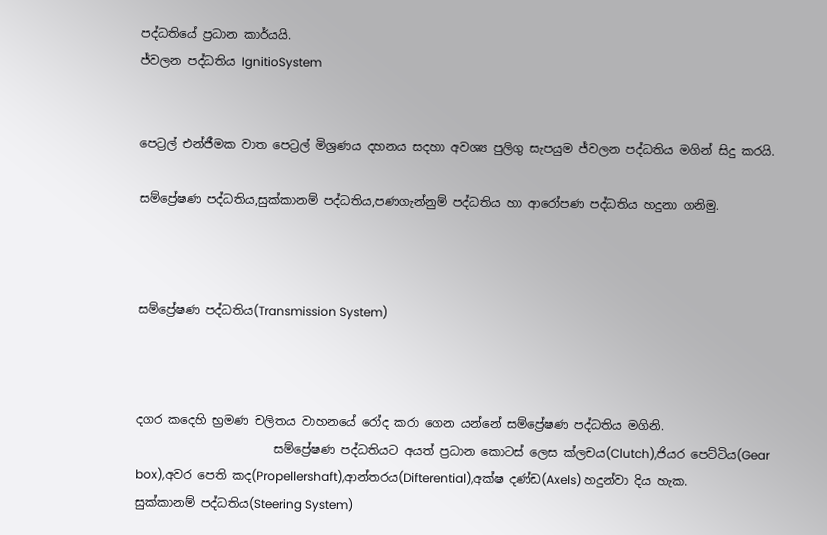පද්ධතියේ ප්‍රධාන කාර්යයි.
ජ්වලන පද්ධතිය IgnitioSystem


පෙට්‍රල් එන්ජීමක වාත පෙට්‍රල් මිශ්‍රණය දහනය සදහා අවශ්‍ය පුලිගු සැපයුම ජ්වලන පද්ධතිය මගින් සිදු කරයි.

සම්ප්‍රේෂණ පද්ධතිය,සුක්කානම් පද්ධතිය,පණගැන්නුම් පද්ධතිය හා ආරෝපණ පද්ධතිය හදුනා ගනිමු.



සම්ප්‍රේෂණ පද්ධතිය(Transmission System)



දගර කදෙහි භ්‍රමණ චලිතය වාහනයේ රෝද කරා ගෙන යන්නේ සම්ප්‍රේෂණ පද්ධතිය මගිනි.
                       සම්ප්‍රේෂණ පද්ධතියට අයත් ප්‍රධාන කොටස් ලෙස ක්ලචය(Clutch),ජියර පෙට්ටිය(Gear box),අවර පෙති කද(Propellershaft),ආන්තරය(Difterential),අක්ෂ දණ්ඩ(Axels) හදුන්වා දිය හැක.
සුක්කානම් පද්ධතිය(Steering System)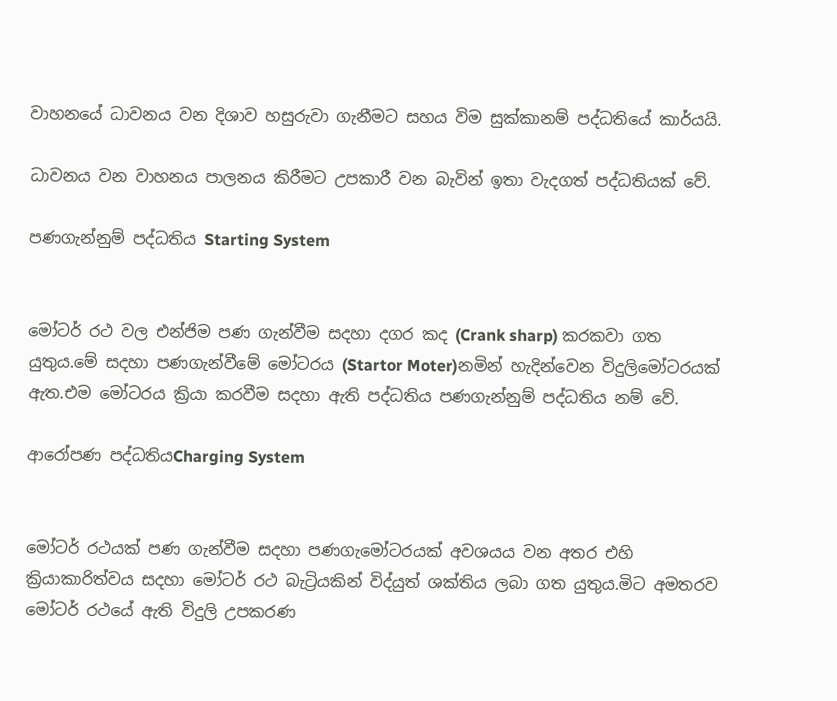වාහනයේ ධාවනය වන දිශාව හසුරුවා ගැනීමට සහය විම සුක්කානම් පද්ධතියේ කාර්යයි.

ධාවනය වන වාහනය පාලනය කිරීමට උපකාරී වන බැවින් ඉතා වැදගත් පද්ධතියක් වේ.

පණගැන්නුම් පද්ධතිය Starting System


මෝටර් රථ වල එන්ජිම පණ ගැන්වීම සදහා දගර කද (Crank sharp) කරකවා ගත යුතුය.මේ සදහා පණගැන්වීමේ මෝටරය (Startor Moter)නමින් හැදින්වෙන විදුලිමෝටරයක් ඇත.එම මෝටරය ක්‍රියා කරවීම සදහා ඇති පද්ධතිය පණගැන්නුම් පද්ධතිය නම් වේ.

ආරෝපණ පද්ධතියCharging System


මෝටර් රථයක් පණ ගැන්වීම සදහා පණගැමෝටරයක් අවශයය වන අතර එහි ක්‍රියාකාරිත්වය සදහා මෝටර් රථ බැට්‍රියකින් විද්යුත් ශක්තිය ලබා ගත යුතුය.මිට අමතරව මෝටර් රථයේ ඇති විදුලි උපකරණ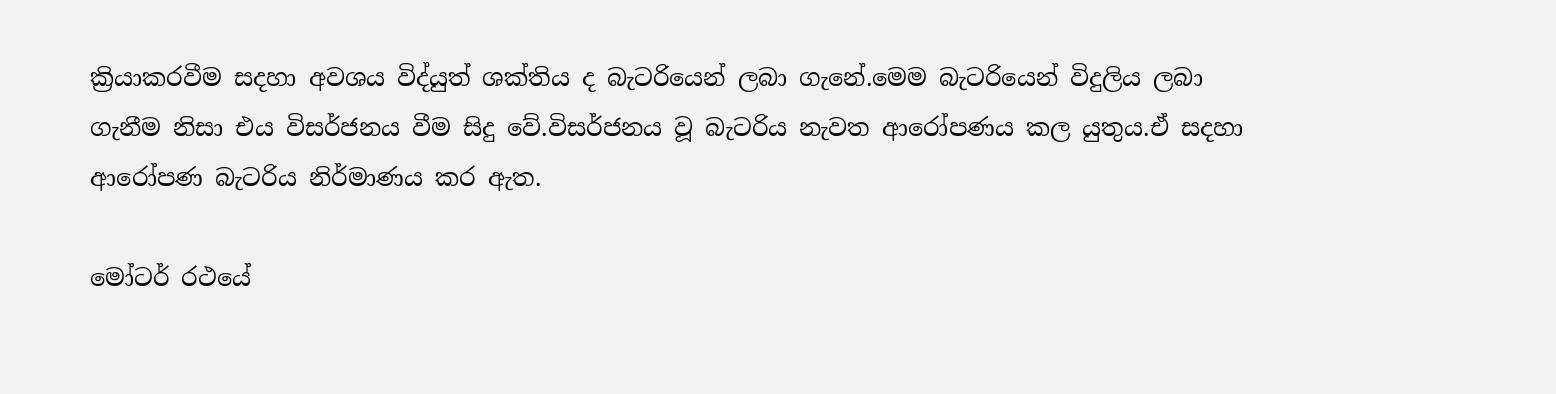ක්‍රියාකරවීම සදහා අවශය විද්යුත් ශක්තිය ද බැටරියෙන් ලබා ගැනේ.මෙම බැටරියෙන් විදුලිය ලබා ගැනීම නිසා එය විසර්ජනය වීම සිදු වේ.විසර්ජනය වූ බැටරිය නැවත ආරෝපණය කල යුතුය.ඒ සදහා ආරෝපණ බැටරිය නිර්මාණය කර ඇත.

මෝටර් රථයේ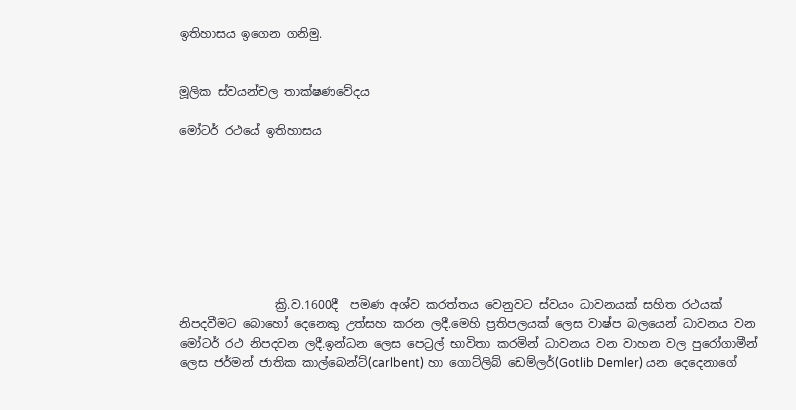ඉතිහාසය ඉගෙන ගනිමු.


මූලික ස්වයන්චල තාක්ෂණවේදය

මෝටර් රථයේ ඉතිහාසය








                ක්‍රි.ව.1600දී  පමණ අශ්ව කරත්තය වෙනුවට ස්වයං ධාවනයක් සහිත රථයක් නිපදවීමට බොහෝ දෙනෙකු උත්සහ කරන ලදී.මෙහි ප්‍රතිපලයක් ලෙස වාෂ්ප බලයෙන් ධාවනය වන මෝටර් රථ නිපදවන ලදී.ඉන්ධන ලෙස පෙට්‍රල් භාවිතා කරමින් ධාවනය වන වාහන වල පුරෝගාමීන් ලෙස ජර්මන් ජාතික කාල්බෙන්ට්(carlbent) හා ගොට්ලිබ් ඩෙම්ලර්(Gotlib Demler) යන දෙදෙනාගේ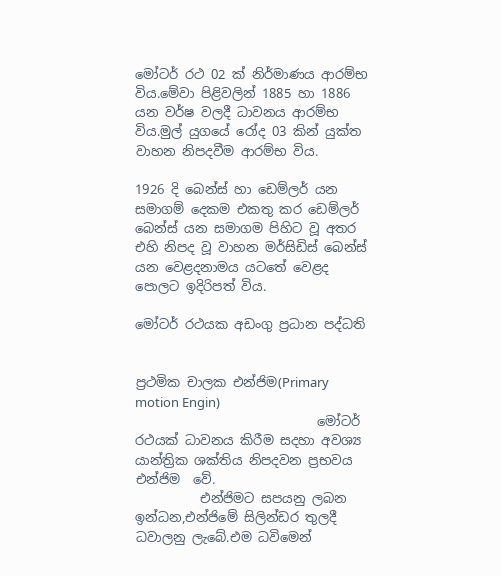මෝටර් රථ 02 ක් නිර්මාණය ආරම්භ විය.මේවා පිළිවලින් 1885 හා 1886 යන වර්ෂ වලදී ධාවනය ආරම්භ විය.මුල් යුගයේ රෝද 03 කින් යුක්ත වාහන නිපදවීම ආරම්භ විය.

1926 දි බෙන්ස් හා ඩෙම්ලර් යන සමාගම් දෙකම එකතු කර ඩෙම්ලර් බෙන්ස් යන සමාගම පිහිට වූ අතර එහි නිපද වූ වාහන මර්සිඩිස් බෙන්ස් යන වෙළදනාමය යටතේ වෙළද පොලට ඉදිරිපත් විය.

මෝටර් රථයක අඩංගු ප්‍රධාන පද්ධති


ප්‍රථමික චාලක එන්ජිම(Primary motion Engin)
                            මෝටර් රථයක් ධාවනය කිරීම සදහා අවශ්‍ය  යාන්ත්‍රික ශක්තිය නිපදවන ප්‍රභවය එන්ජිම  වේ.
          එන්ජිමට සපයනු ලබන ඉන්ධන,එන්ජිමේ සිලින්ඩර තුලදී ධවාලනු ලැබේ.එම ධවිමෙන්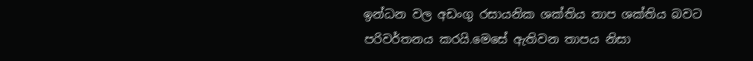ඉන්ධන වල අඩංගු රසායනික ශක්තිය තාප ශක්තිය බවට පරිවර්තනය කරයි.මෙසේ ඇතිවන තාපය නිසා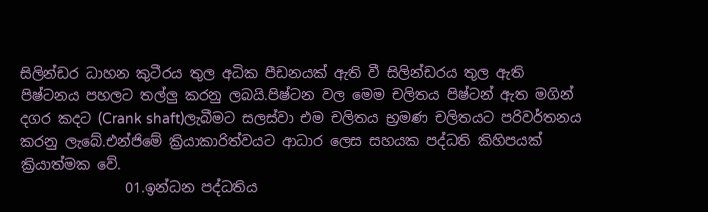සිලින්ඩර ධාහන කුටීරය තුල අධික පීඩනයක් ඇති වී සිලින්ඩරය තුල ඇති පිෂ්ටනය පහලට තල්ලු කරනු ලබයි.පිෂ්ටන වල මෙම චලිතය පිෂ්ටන් ඇත මගින් දගර කදට (Crank shaft)ලැබීමට සලස්වා එම චලිතය භ්‍රමණ චලිතයට පරිවර්තනය කරනු ලැබේ.එන්ජිමේ ක්‍රියාකාරිත්වයට ආධාර ලෙස සහයක පද්ධති කිහිපයක් ක්‍රියාත්මක වේ.
               01.ඉන්ධන පද්ධතිය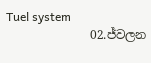Tuel system
              02.ජ්වලන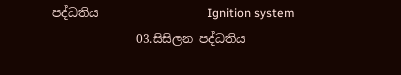පද්ධතිය                  Ignition system
              03.සිසිලන පද්ධතිය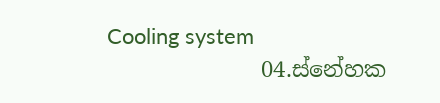Cooling system
              04.ස්නේහක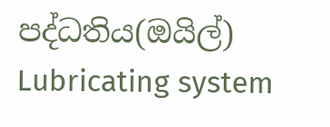පද්ධතිය(ඔයිල්)     Lubricating system